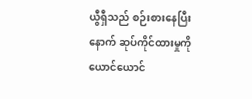ယွီရှီသည် စဉ်းစားနေပြီးနောက် ဆုပ်ကိုင်ထားမှုကို ယောင်ယောင်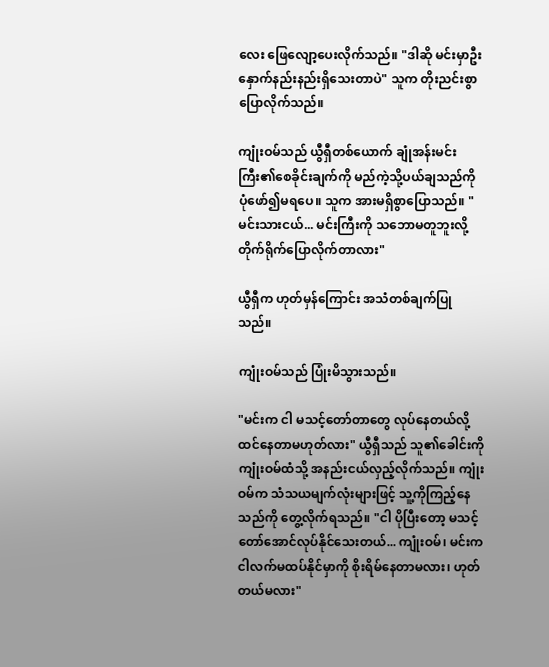လေး ဖြေလျော့ပေးလိုက်သည်။ "ဒါဆို မင်းမှာဦးနှောက်နည်းနည်းရှိသေးတာပဲ" သူက တိုးညင်းစွာပြောလိုက်သည်။

ကျုံးဝမ်သည် ယွီရှီတစ်ယောက် ချုံအန်းမင်းကြီး၏စေခိုင်းချက်ကို မည်ကဲ့သို့ပယ်ချသည်ကို ပုံဖော်၍မရပေ။ သူက အားမရှိစွာပြောသည်။ "မင်းသားငယ်... မင်းကြီးကို သဘောမတူဘူးလို့ တိုက်ရိုက်ပြောလိုက်တာလား"

ယွီရှီက ဟုတ်မှန်ကြောင်း အသံတစ်ချက်ပြုသည်။

ကျုံးဝမ်သည် ပြုံးမိသွားသည်။

"မင်းက ငါ မသင့်တော်တာတွေ လုပ်နေတယ်လို့ ထင်နေတာမဟုတ်လား" ယွီရှီသည် သူ၏ခေါင်းကို ကျုံးဝမ်ထံသို့ အနည်းငယ်လှည့်လိုက်သည်။ ကျုံးဝမ်က သံသယမျက်လုံးများဖြင့် သူ့ကိုကြည့်နေသည်ကို တွေ့လိုက်ရသည်။ "ငါ ပိုပြီးတော့ မသင့်တော်အောင်လုပ်နိုင်သေးတယ်... ကျုံးဝမ်၊ မင်းက ငါလက်မထပ်နိုင်မှာကို စိုးရိမ်နေတာမလား၊ ဟုတ်တယ်မလား"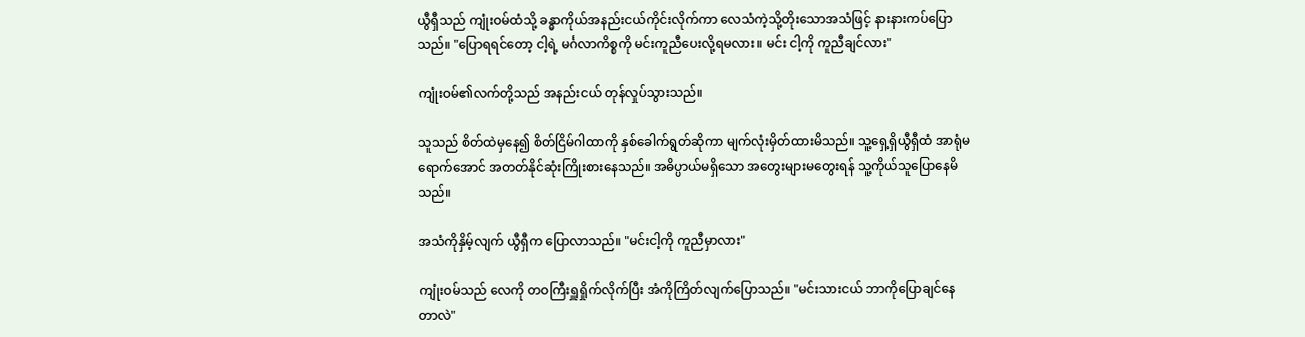ယွီရှီသည် ကျုံးဝမ်ထံသို့ ခန္ဓာကိုယ်အနည်းငယ်ကိုင်းလိုက်ကာ လေသံကဲ့သို့တိုးသောအသံဖြင့် နားနားကပ်ပြောသည်။ "ပြောရရင်တော့ ငါ့ရဲ့ မင်္ဂလာကိစ္စကို မင်းကူညီပေးလို့ရမလား။ မင်း ငါ့ကို ကူညီချင်လား"

ကျုံးဝမ်၏လက်တို့သည် အနည်းငယ် တုန်လှုပ်သွားသည်။

သူသည် စိတ်ထဲမှနေ၍ စိတ်ငြိမ်ဂါထာကို နှစ်ခေါက်ရွတ်ဆိုကာ မျက်လုံးမှိတ်ထားမိသည်။ သူ့ရှေ့ရှိယွီရှီထံ အာရုံမရောက်အောင် အတတ်နိုင်ဆုံးကြိုးစားနေသည်။ အဓိပ္ပာယ်မရှိသော အတွေးများမတွေးရန် သူ့ကိုယ်သူပြောနေမိသည်။

အသံကိုနှိမ့်လျက် ယွီရှီက ပြောလာသည်။ "မင်းငါ့ကို ကူညီမှာလား"

ကျုံးဝမ်သည် လေကို တဝကြီးရှူရှိုက်လိုက်ပြီး အံကိုကြိတ်လျက်ပြောသည်။ "မင်းသားငယ် ဘာကိုပြောချင်နေတာလဲ"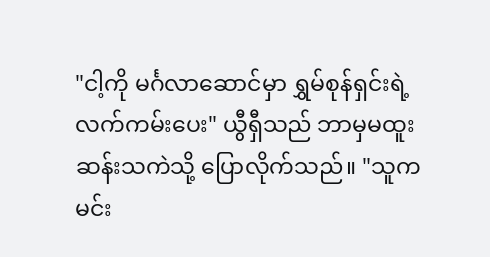"ငါ့ကို မင်္ဂလာဆောင်မှာ ရွှမ်စုန်ရှင်းရဲ့လက်ကမ်းပေး" ယွီရှီသည် ဘာမှမထူးဆန်းသကဲသို့ ပြောလိုက်သည်။ "သူက မင်း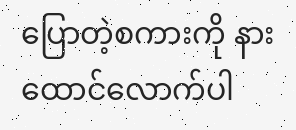ပြောတဲ့စကားကို နားထောင်လောက်ပါ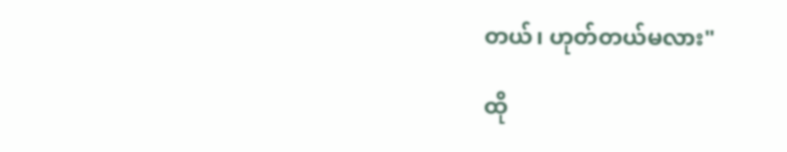တယ်၊ ဟုတ်တယ်မလား"

ထို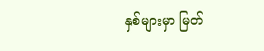နှစ်များမှာ မြတ်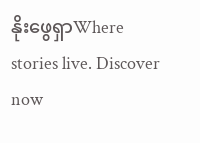နိုးဖွေရှာWhere stories live. Discover now